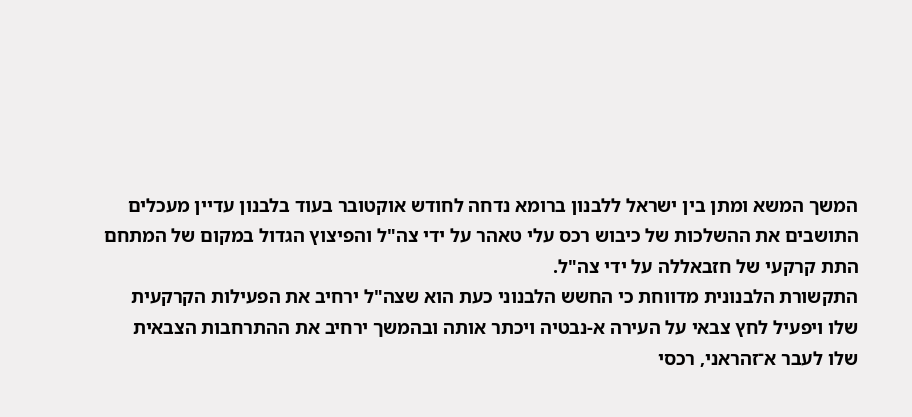המשך המשא ומתן בין ישראל ללבנון ברומא נדחה לחודש אוקטובר בעוד בלבנון עדיין מעכלים התושבים את ההשלכות של כיבוש רכס עלי טאהר על ידי צה"ל והפיצוץ הגדול במקום של המתחם התת קרקעי של חזבאללה על ידי צה"ל.
התקשורת הלבנונית מדווחת כי החשש הלבנוני כעת הוא שצה"ל ירחיב את הפעילות הקרקעית שלו ויפעיל לחץ צבאי על העירה א-נבטיה ויכתר אותה ובהמשך ירחיב את ההתרחבות הצבאית שלו לעבר א־זהראני, רכסי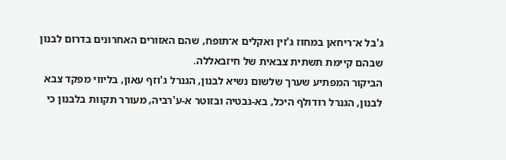ג'בל א־ריחאן במחוז ג'זין ואקלים א־תופח, שהם האזורים האחרונים בדרום לבנון שבהם קיימת תשתית צבאית של חיזבאללה.
הביקור המפתיע שערך שלשום נשיא לבנון, הגנרל ג'וזף עאון, בליווי מפקד צבא לבנון, הגנרל רודולף היכל, בא-נבטיה ובזוטר א-ע'רביה, מעורר תקוות בלבנון כי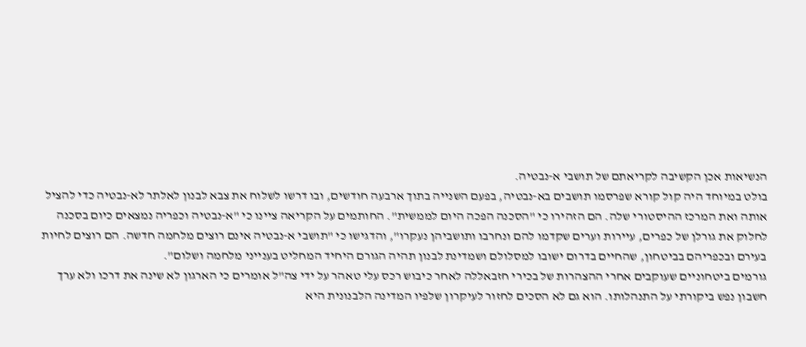הנשיאות אכן הקשיבה לקריאתם של תושבי א-נבטיה.
בולט במיוחד היה קול קורא שפרסמו תושבים בא-נבטיה, בפעם השנייה בתוך ארבעה חודשים, ובו דרשו לשלוח את צבא לבנון לאלתר לא-נבטיה כדי להציל אותה ואת המרכז ההיסטורי שלה. הם הזהירו כי "הסכנה הפכה היום לממשית". החותמים על הקריאה ציינו כי "א-נבטיה וכפריה נמצאים כיום בסכנה לחלוק את גורלן של כפרים, עיירות וערים שקדמו להם ונחרבו ותושביהן נעקרו", והדגישו כי "תושבי א-נבטיה אינם רוצים מלחמה חדשה. הם רוצים לחיות בעירם ובכפריהם בביטחון, שהחיים בדרום ישובו למסלולם ושמדינת לבנון תהיה הגורם היחיד המחליט בענייני מלחמה ושלום".
גורמים ביטחוניים שעוקבים אחרי ההצהרות של בכירי חזבאללה לאחר כיבוש רכס עלי טאהר על ידי צה"ל אומרים כי הארגון לא שינה את דרכו ולא ערך חשבון נפש ביקורתי על התנהלותו. הוא גם לא הסכים לחזור לעיקרון שלפיו המדינה הלבנונית היא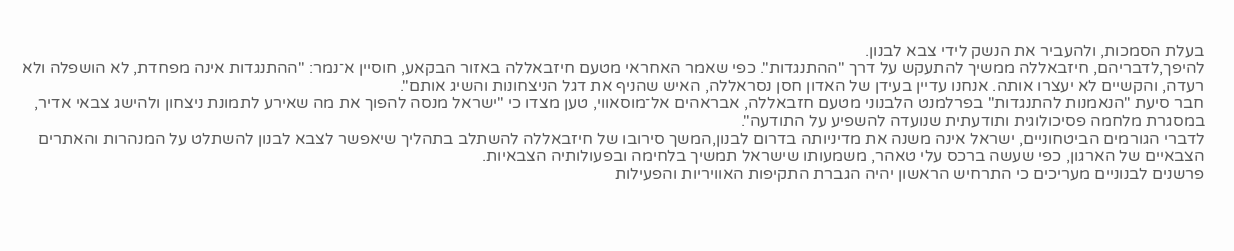בעלת הסמכות, ולהעביר את הנשק לידי צבא לבנון.
להיפך,לדבריהם, חיזבאללה ממשיך להתעקש על דרך "ההתנגדות". כפי שאמר האחראי מטעם חיזבאללה באזור הבקאע, חוסיין א־נמר: "ההתנגדות אינה מפחדת, לא הושפלה ולא רעדה, והקשיים לא יעצרו אותה. אנחנו עדיין בעידן של האדון חסן נסראללה, האיש שהניף את דגל הניצחונות והשיג אותם".
חבר סיעת "הנאמנות להתנגדות" בפרלמנט הלבנוני מטעם חזבאללה, אבראהים אל־מוסאווי, טען מצדו כי "ישראל מנסה להפוך את מה שאירע לתמונת ניצחון ולהישג צבאי אדיר, במסגרת מלחמה פסיכולוגית ותודעתית שנועדה להשפיע על התודעה".
לדברי הגורמים הביטחוניים, ישראל אינה משנה את מדיניותה בדרום לבנון,המשך סירובו של חיזבאללה להשתלב בתהליך שיאפשר לצבא לבנון להשתלט על המנהרות והאתרים הצבאיים של הארגון, כפי שעשה ברכס עלי טאהר, משמעותו שישראל תמשיך בלחימה ובפעולותיה הצבאיות.
פרשנים לבנוניים מעריכים כי התרחיש הראשון יהיה הגברת התקיפות האוויריות והפעילות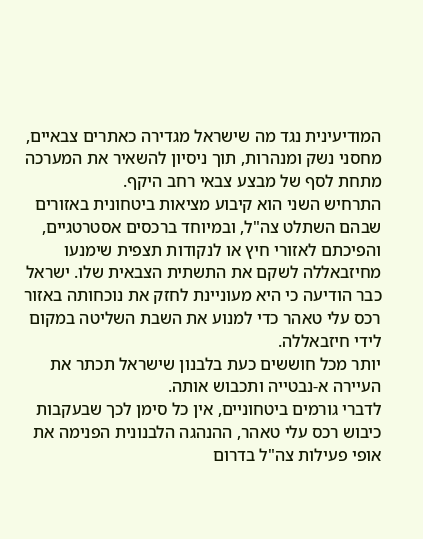המודיעינית נגד מה שישראל מגדירה כאתרים צבאיים, מחסני נשק ומנהרות, תוך ניסיון להשאיר את המערכה מתחת לסף של מבצע צבאי רחב היקף.
התרחיש השני הוא קיבוע מציאות ביטחונית באזורים שבהם השתלט צה"ל, ובמיוחד ברכסים אסטרטגיים, והפיכתם לאזורי חיץ או לנקודות תצפית שימנעו מחיזבאללה לשקם את התשתית הצבאית שלו. ישראל כבר הודיעה כי היא מעוניינת לחזק את נוכחותה באזור רכס עלי טאהר כדי למנוע את השבת השליטה במקום לידי חיזבאללה.
יותר מכל חוששים כעת בלבנון שישראל תכתר את העיירה א-נבטייה ותכבוש אותה.
לדברי גורמים ביטחוניים, אין כל סימן לכך שבעקבות כיבוש רכס עלי טאהר, ההנהגה הלבנונית הפנימה את אופי פעילות צה"ל בדרום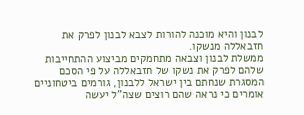לבנון והיא מוכנה להורות לצבא לבנון לפרק את חזבאללה מנשקו.
ממשלת לבנון וצבאה מתחמקים מביצוע ההתחייבות שלהם לפרק את נשקו של חזבאללה על פי הסכם המסגרת שנחתם בין ישראל ללבנון, גורמים ביטחוניים אומרים כי נראה שהם רוצים שצה"ל יעשה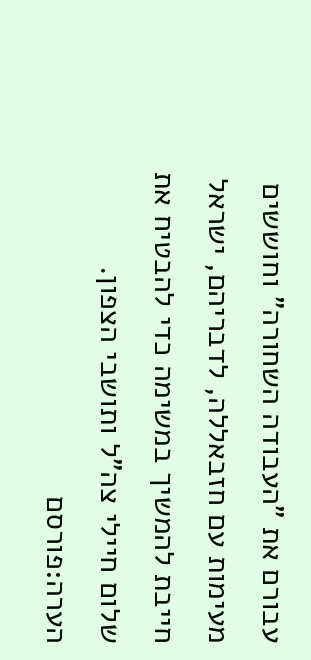עבורם את "העבודה השחורה" וחוששים מעימות עם חזבאללה, לדבריהם, ישראל חייבת להמשיך במשימה כדי להבטיח את שלום חיילי צה"ל ותושבי הצפון.
הערה:פורסם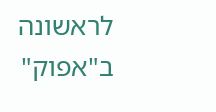לראשונה ב"אפוק"